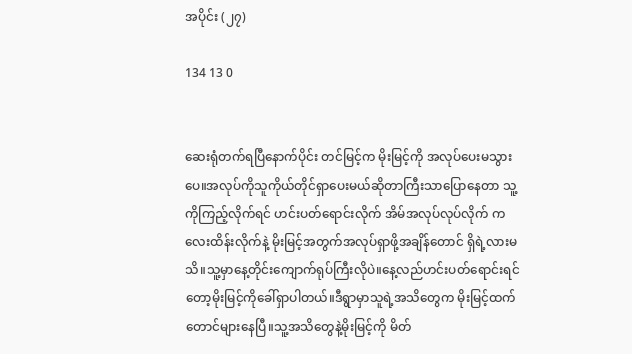အပိုင်း (၂၇)

134 13 0


ဆေးရုံတက်ရပြီနောက်ပိုင်း တင်မြင့်က မိုးမြင့်ကို အလုပ်ပေးမသွားပေ။အလုပ်ကိုသူကိုယ်တိုင်ရှာပေးမယ်ဆိုတာကြီးသာပြောနေတာ သူ့ကိုကြည့်လိုက်ရင် ဟင်းပတ်ရောင်းလိုက် အိမ်အလုပ်လုပ်လိုက် ကလေးထိန်းလိုက်နဲ့ မိုးမြင့်အတွက်အလုပ်ရှာဖို့အချိန်တောင် ရှိရဲ့လားမသိ။သူ့မှာနေ့တိုင်းကျောက်ရုပ်ကြီးလိုပဲ။နေ့လည်ဟင်းပတ်ရောင်း‌ရင်တော့မိုးမြင့်ကိုခေါ်ရှာပါတယ်။ဒီရွာမှာသူရဲ့အသိတွေက မိုးမြင့်ထက်တောင်များနေပြီ။သူ့အသိတွေနဲ့မိုးမြင့်ကို မိတ်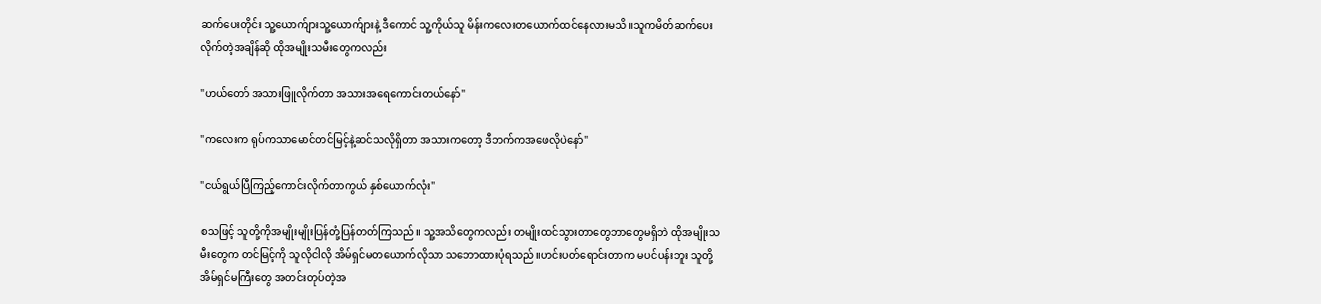ဆက်ပေးတိုင်း သူ့ယောက်ျားသူ့ယောက်ျားနဲ့ ဒီကောင် သူ့ကိုယ်သူ မိန်းကလေးတယောက်ထင်နေလားမသိ။သူကမိတ်ဆက်‌ပေးလိုက်တဲ့အချိန်ဆို ထိုအမျိုးသမီးတွေကလည်း

"ဟယ်တော် အသားဖြူလိုက်တာ အသားအရေကောင်းတယ်နော်"

"ကလေးက ရုပ်ကသာမောင်တင်မြင့်နဲ့ဆင်သလိုရှိတာ အသားကတော့ ဒီဘက်ကအဖေလိုပဲနော်"

"ငယ်ရွယ်ပြီကြည့်ကောင်းလိုက်တာကွယ် နှစ်ယောက်လုံး"

စသဖြင့် သူတို့ကိုအမျိုးမျိုးပြန်တုံ့ပြန်တတ်ကြသည်။ သူ့အသိတွေကလည်း တမျိုးထင်သွားတာ‌တွေဘာတွေမရှိဘဲ ထိုအမျိုးသမီးတွေက တင်မြင့်ကို သူလိုငါလို အိမ်ရှင်မတယောက်လိုသာ သဘောထားပုံရသည်။ဟင်းပတ်ရောင်းတာက မပင်ပန်းဘူး သူတို့အိမ်ရှင်မကြီးတွေ အတင်းတုပ်တဲ့အ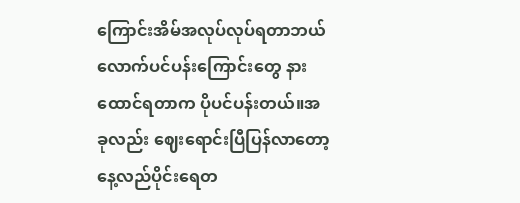ကြောင်းအိမ်အလုပ်လုပ်ရတာဘယ်လောက်ပင်ပန်းကြောင်းတွေ နားထောင်ရတာက ပိုပင်ပန်းတယ်။အခုလည်း ဈေးရောင်းပြီပြန်လာတော့နေ့လည်ပိုင်းရေတ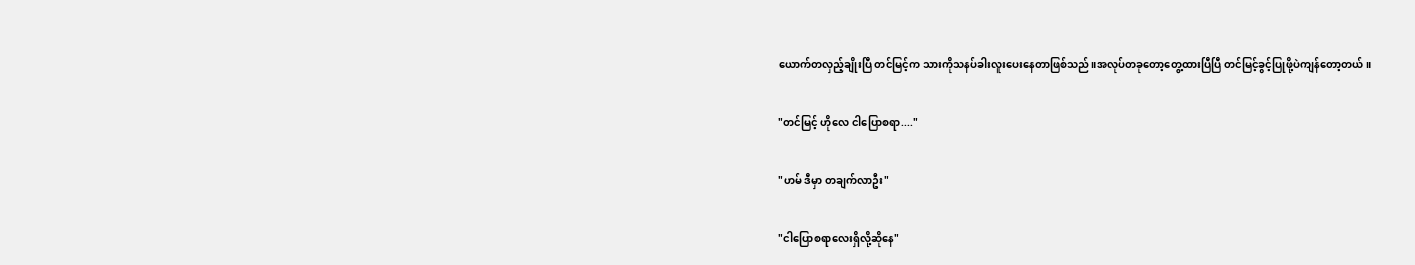ယောက်တလှည့်ချိုးပြီ တင်မြင့်က သားကိုသနပ်ခါးလူးပေးနေတာဖြစ်သည်။အလုပ်တခုတော့တွေ့ထားပြီပြီ တင်မြင့်ခွင့်ပြုဖို့ပဲကျန်တော့တယ်။

"တင်မြင့် ဟိုလေ ငါပြောစရာ...."

"ဟမ် ဒီမှာ တချက်လာဦး"

"ငါပြောစရာလေးရှိလို့ဆိုနေ"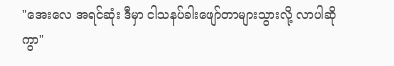"အေးလေ အရင်ဆုံး ဒီမှာ ငါသနပ်ခါးဖျော်တာများသွားလို့ လာပါဆိုကွာ"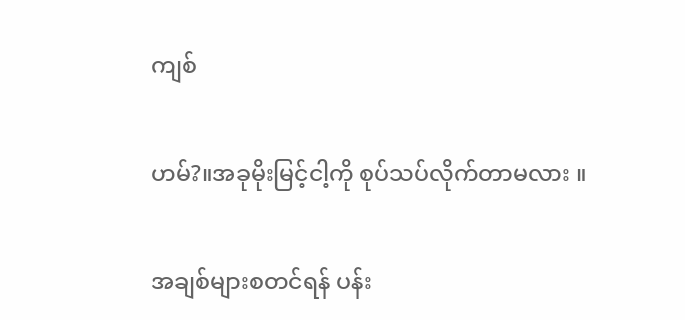ကျစ်

ဟမ်?။အခုမိုးမြင့်ငါ့ကို စုပ်သပ်လိုက်တာမလား ။

အချစ်များစတင်ရန် ပန်း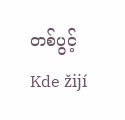တစ်ပွင့်Kde žijí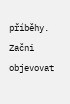příběhy. Začni objevovat